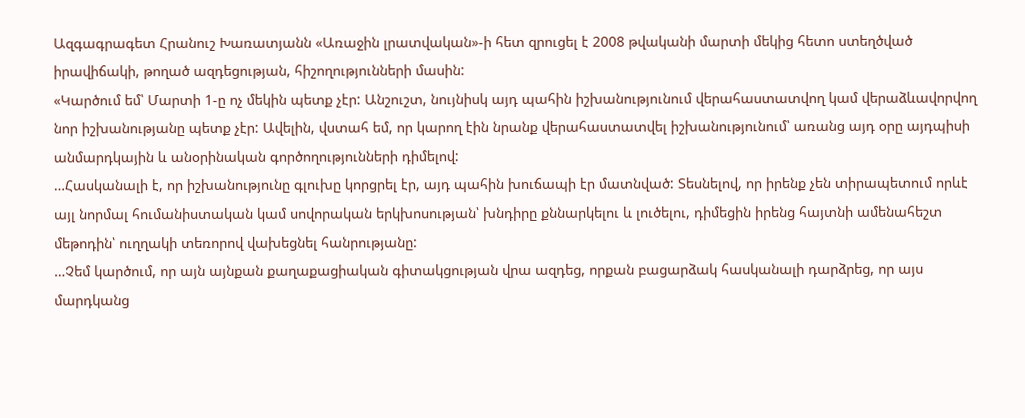Ազգագրագետ Հրանուշ Խառատյանն «Առաջին լրատվական»-ի հետ զրուցել է 2008 թվականի մարտի մեկից հետո ստեղծված իրավիճակի, թողած ազդեցության, հիշողությունների մասին:
«Կարծում եմ՝ Մարտի 1-ը ոչ մեկին պետք չէր: Անշուշտ, նույնիսկ այդ պահին իշխանությունում վերահաստատվող կամ վերաձևավորվող նոր իշխանությանը պետք չէր: Ավելին, վստահ եմ, որ կարող էին նրանք վերահաստատվել իշխանությունում՝ առանց այդ օրը այդպիսի անմարդկային և անօրինական գործողությունների դիմելով:
…Հասկանալի է, որ իշխանությունը գլուխը կորցրել էր, այդ պահին խուճապի էր մատնված: Տեսնելով, որ իրենք չեն տիրապետում որևէ այլ նորմալ հումանիստական կամ սովորական երկխոսության՝ խնդիրը քննարկելու և լուծելու, դիմեցին իրենց հայտնի ամենահեշտ մեթոդին՝ ուղղակի տեռորով վախեցնել հանրությանը:
…Չեմ կարծում, որ այն այնքան քաղաքացիական գիտակցության վրա ազդեց, որքան բացարձակ հասկանալի դարձրեց, որ այս մարդկանց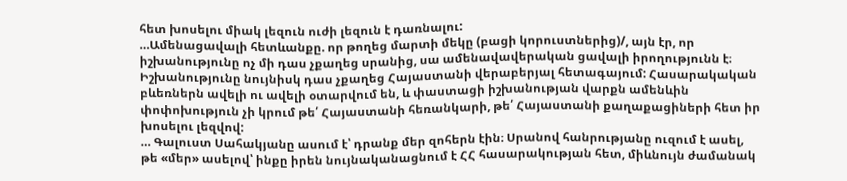հետ խոսելու միակ լեզուն ուժի լեզուն է դառնալու:
…Ամենացավալի հետևանքը. որ թողեց մարտի մեկը (բացի կորուստներից)/, այն էր, որ իշխանությունը ոչ մի դաս չքաղեց սրանից, սա ամենավավերական ցավալի իրողությունն է։ Իշխանությունը նույնիսկ դաս չքաղեց Հայաստանի վերաբերյալ հետագայում: Հասարակական բևեռներն ավելի ու ավելի օտարվում են, և փաստացի իշխանության վարքն ամենևին փոփոխություն չի կրում թե՛ Հայաստանի հեռանկարի, թե՛ Հայաստանի քաղաքացիների հետ իր խոսելու լեզվով:
… Գալուստ Սահակյանը ասում է՝ դրանք մեր զոհերն էին։ Սրանով հանրությանը ուզում է ասել, թե «մեր» ասելով՝ ինքը իրեն նույնականացնում է ՀՀ հասարակության հետ, միևնույն ժամանակ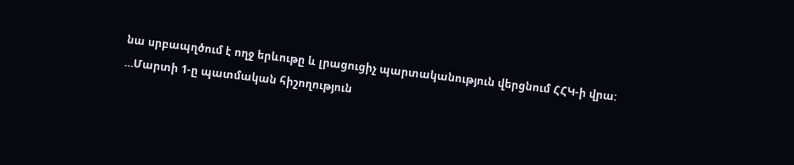նա սրբապղծում է ողջ երևութը և լրացուցիչ պարտականություն վերցնում ՀՀԿ-ի վրա:
…Մարտի 1-ը պատմական հիշողություն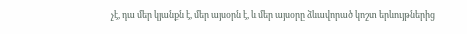չէ, դա մեր կյանքն է, մեր այսօրն է, և մեր այսօրը ձևավորած կոշտ երևույթներից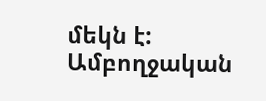մեկն է:
Ամբողջական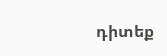դիտեք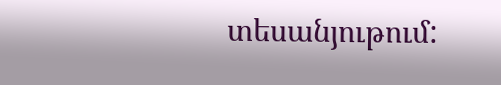տեսանյութում: